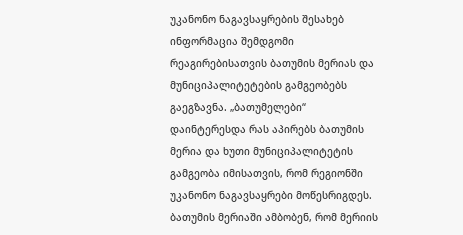უკანონო ნაგავსაყრების შესახებ ინფორმაცია შემდგომი რეაგირებისათვის ბათუმის მერიას და მუნიციპალიტეტების გამგეობებს გაეგზავნა. „ბათუმელები“ დაინტერესდა რას აპირებს ბათუმის მერია და ხუთი მუნიციპალიტეტის გამგეობა იმისათვის, რომ რეგიონში უკანონო ნაგავსაყრები მოწესრიგდეს.
ბათუმის მერიაში ამბობენ, რომ მერიის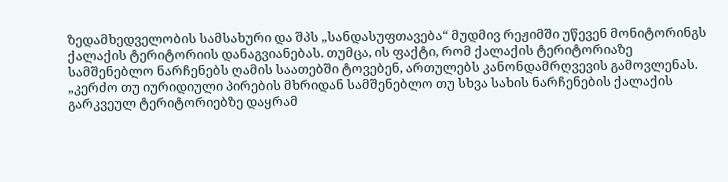ზედამხედველობის სამსახური და შპს „სანდასუფთავება“ მუდმივ რეჟიმში უწევენ მონიტორინგს ქალაქის ტერიტორიის დანაგვიანებას. თუმცა, ის ფაქტი, რომ ქალაქის ტერიტორიაზე სამშენებლო ნარჩენებს ღამის საათებში ტოვებენ, ართულებს კანონდამრღვევის გამოვლენას.
„კერძო თუ იურიდიული პირების მხრიდან სამშენებლო თუ სხვა სახის ნარჩენების ქალაქის გარკვეულ ტერიტორიებზე დაყრამ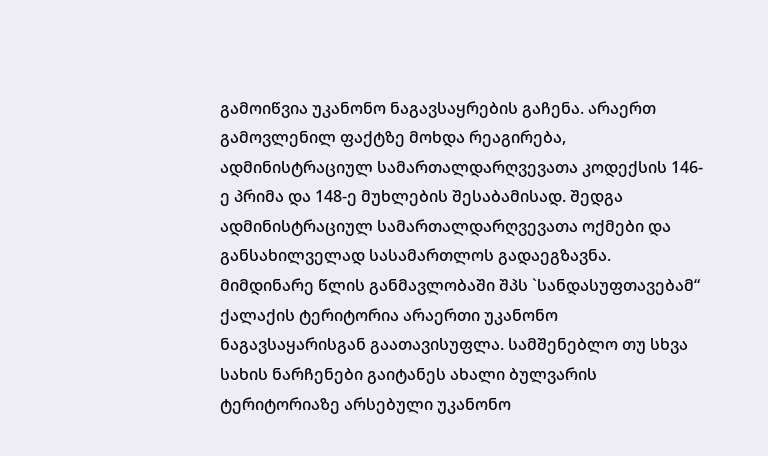გამოიწვია უკანონო ნაგავსაყრების გაჩენა. არაერთ გამოვლენილ ფაქტზე მოხდა რეაგირება, ადმინისტრაციულ სამართალდარღვევათა კოდექსის 146-ე პრიმა და 148-ე მუხლების შესაბამისად. შედგა ადმინისტრაციულ სამართალდარღვევათა ოქმები და განსახილველად სასამართლოს გადაეგზავნა. მიმდინარე წლის განმავლობაში შპს `სანდასუფთავებამ“ ქალაქის ტერიტორია არაერთი უკანონო ნაგავსაყარისგან გაათავისუფლა. სამშენებლო თუ სხვა სახის ნარჩენები გაიტანეს ახალი ბულვარის ტერიტორიაზე არსებული უკანონო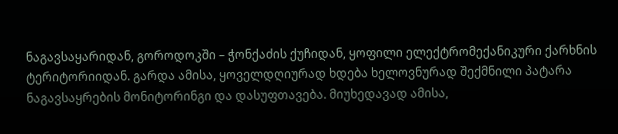ნაგავსაყარიდან, გოროდოკში – ჭონქაძის ქუჩიდან, ყოფილი ელექტრომექანიკური ქარხნის ტერიტორიიდან. გარდა ამისა, ყოველდღიურად ხდება ხელოვნურად შექმნილი პატარა ნაგავსაყრების მონიტორინგი და დასუფთავება. მიუხედავად ამისა,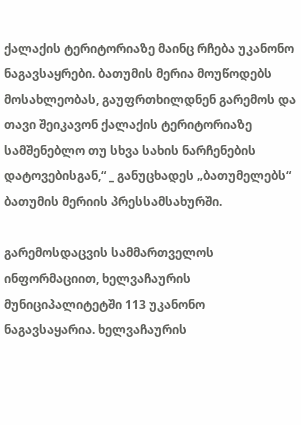ქალაქის ტერიტორიაზე მაინც რჩება უკანონო ნაგავსაყრები. ბათუმის მერია მოუწოდებს მოსახლეობას, გაუფრთხილდნენ გარემოს და თავი შეიკავონ ქალაქის ტერიტორიაზე სამშენებლო თუ სხვა სახის ნარჩენების დატოვებისგან,“ _ განუცხადეს „ბათუმელებს“ ბათუმის მერიის პრესსამსახურში.

გარემოსდაცვის სამმართველოს ინფორმაციით, ხელვაჩაურის მუნიციპალიტეტში 113 უკანონო ნაგავსაყარია. ხელვაჩაურის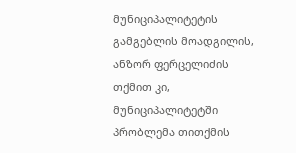მუნიციპალიტეტის გამგებლის მოადგილის, ანზორ ფერცელიძის თქმით კი, მუნიციპალიტეტში პრობლემა თითქმის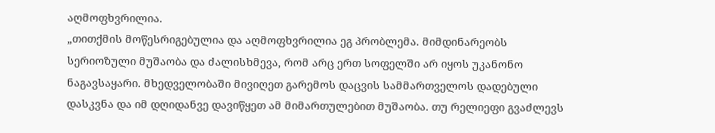აღმოფხვრილია.
„თითქმის მოწესრიგებულია და აღმოფხვრილია ეგ პრობლემა. მიმდინარეობს სერიოზული მუშაობა და ძალისხმევა, რომ არც ერთ სოფელში არ იყოს უკანონო ნაგავსაყარი. მხედველობაში მივიღეთ გარემოს დაცვის სამმართველოს დადებული დასკვნა და იმ დღიდანვე დავიწყეთ ამ მიმართულებით მუშაობა. თუ რელიეფი გვაძლევს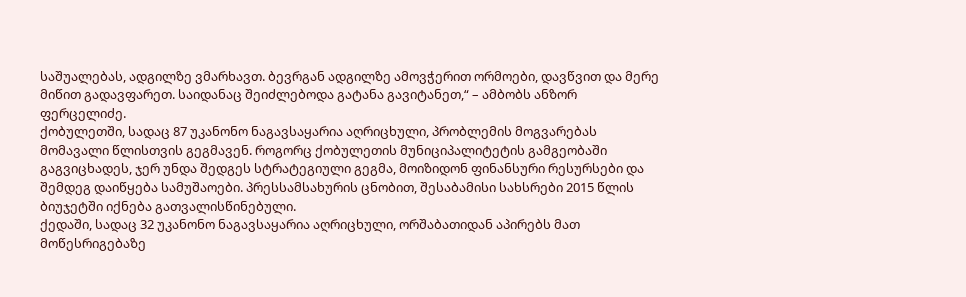საშუალებას, ადგილზე ვმარხავთ. ბევრგან ადგილზე ამოვჭერით ორმოები, დავწვით და მერე მიწით გადავფარეთ. საიდანაც შეიძლებოდა გატანა გავიტანეთ,“ – ამბობს ანზორ ფერცელიძე.
ქობულეთში, სადაც 87 უკანონო ნაგავსაყარია აღრიცხული, პრობლემის მოგვარებას მომავალი წლისთვის გეგმავენ. როგორც ქობულეთის მუნიციპალიტეტის გამგეობაში გაგვიცხადეს, ჯერ უნდა შედგეს სტრატეგიული გეგმა, მოიზიდონ ფინანსური რესურსები და შემდეგ დაიწყება სამუშაოები. პრესსამსახურის ცნობით, შესაბამისი სახსრები 2015 წლის ბიუჯეტში იქნება გათვალისწინებული.
ქედაში, სადაც 32 უკანონო ნაგავსაყარია აღრიცხული, ორშაბათიდან აპირებს მათ მოწესრიგებაზე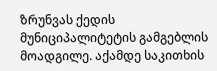ზრუნვას ქედის მუნიციპალიტეტის გამგებლის მოადგილე. აქამდე საკითხის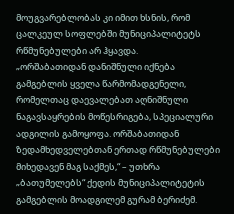მოუგვარებლობას კი იმით ხსნის, რომ ცალკეულ სოფლებში მუნიციპალიტეტს რწმუნებულები არ ჰყავდა.
„ორშაბათიდან დანიშნული იქნება გამგებლის ყველა წარმომადგენელი, რომელთაც დაევალებათ აღნიშნული ნაგავსაყრების მოწესრიგება, სპეციალური ადგილის გამოყოფა. ორშაბათიდან ზედამხედველებთან ერთად რწმუნებულები მიხედავენ მაგ საქმეს,“ – უთხრა „ბათუმელებს“ ქედის მუნიციპალიტეტის გამგებლის მოადგილემ გურამ ბერიძემ.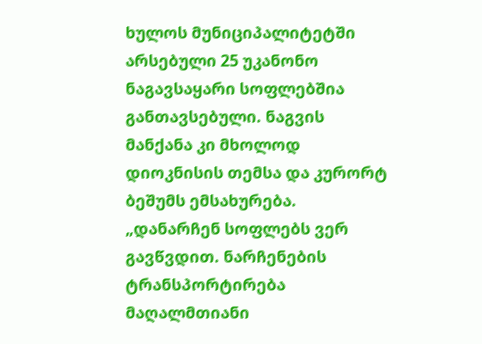ხულოს მუნიციპალიტეტში არსებული 25 უკანონო ნაგავსაყარი სოფლებშია განთავსებული. ნაგვის მანქანა კი მხოლოდ დიოკნისის თემსა და კურორტ ბეშუმს ემსახურება.
„დანარჩენ სოფლებს ვერ გავწვდით. ნარჩენების ტრანსპორტირება მაღალმთიანი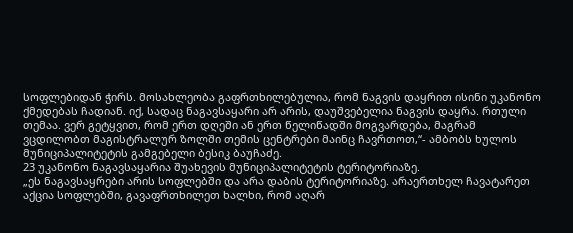სოფლებიდან ჭირს. მოსახლეობა გაფრთხილებულია, რომ ნაგვის დაყრით ისინი უკანონო ქმედებას ჩადიან. იქ, სადაც ნაგავსაყარი არ არის, დაუშვებელია ნაგვის დაყრა. რთული თემაა. ვერ გეტყვით, რომ ერთ დღეში ან ერთ წელიწადში მოგვარდება, მაგრამ ვცდილობთ მაგისტრალურ ზოლში თემის ცენტრები მაინც ჩავრთოთ,“- ამბობს ხულოს მუნიციპალიტეტის გამგებელი ბესიკ ბაუჩაძე.
23 უკანონო ნაგავსაყარია შუახევის მუნიციპალიტეტის ტერიტორიაზე.
„ეს ნაგავსაყრები არის სოფლებში და არა დაბის ტერიტორიაზე. არაერთხელ ჩავატარეთ აქცია სოფლებში, გავაფრთხილეთ ხალხი, რომ აღარ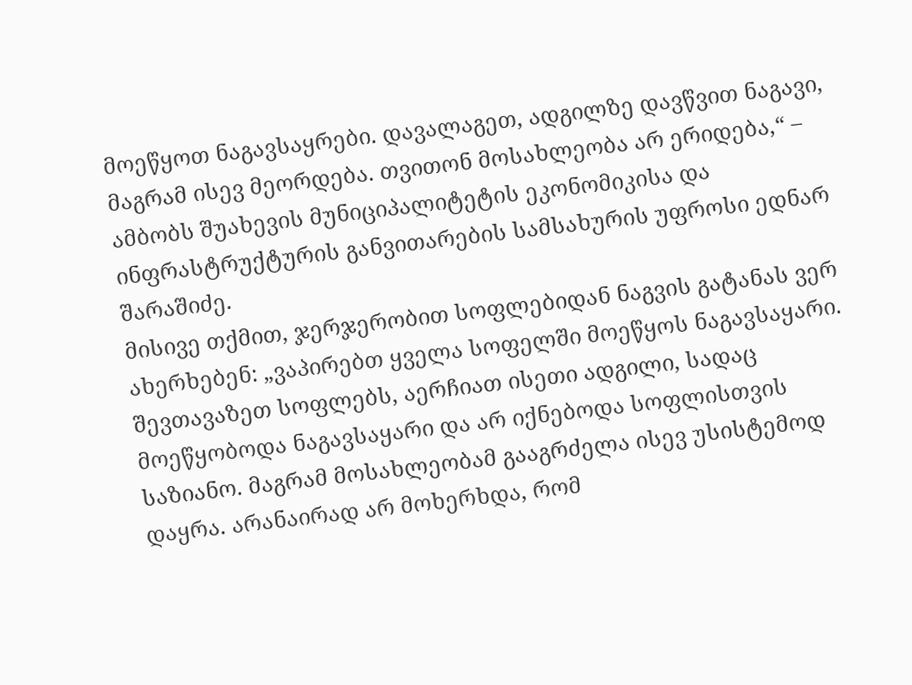მოეწყოთ ნაგავსაყრები. დავალაგეთ, ადგილზე დავწვით ნაგავი, მაგრამ ისევ მეორდება. თვითონ მოსახლეობა არ ერიდება,“ – ამბობს შუახევის მუნიციპალიტეტის ეკონომიკისა და ინფრასტრუქტურის განვითარების სამსახურის უფროსი ედნარ შარაშიძე.
მისივე თქმით, ჯერჯერობით სოფლებიდან ნაგვის გატანას ვერ ახერხებენ: „ვაპირებთ ყველა სოფელში მოეწყოს ნაგავსაყარი. შევთავაზეთ სოფლებს, აერჩიათ ისეთი ადგილი, სადაც მოეწყობოდა ნაგავსაყარი და არ იქნებოდა სოფლისთვის საზიანო. მაგრამ მოსახლეობამ გააგრძელა ისევ უსისტემოდ დაყრა. არანაირად არ მოხერხდა, რომ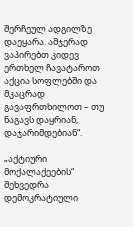შერჩეულ ადგილზე დაეყარა. ამჯერად ვაპირებთ კიდევ ერთხელ ჩავატაროთ აქცია სოფლებში და მკაცრად გავაფრთხილოთ – თუ ნაგავს დაყრიან, დაჯარიმდებიან“.

„აქტიური მოქალაქეების“ შეხვედრა დემოკრატიული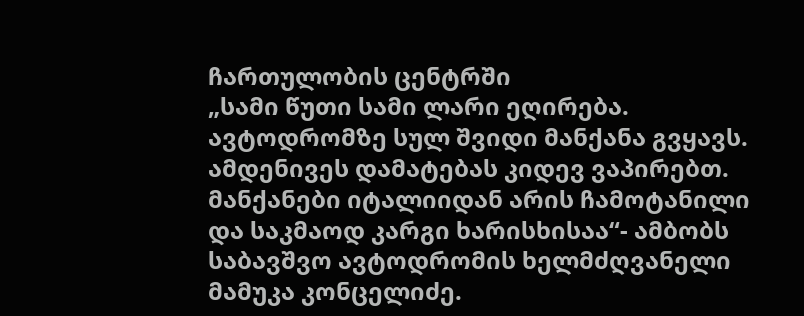ჩართულობის ცენტრში
„სამი წუთი სამი ლარი ეღირება. ავტოდრომზე სულ შვიდი მანქანა გვყავს. ამდენივეს დამატებას კიდევ ვაპირებთ. მანქანები იტალიიდან არის ჩამოტანილი და საკმაოდ კარგი ხარისხისაა“- ამბობს საბავშვო ავტოდრომის ხელმძღვანელი მამუკა კონცელიძე.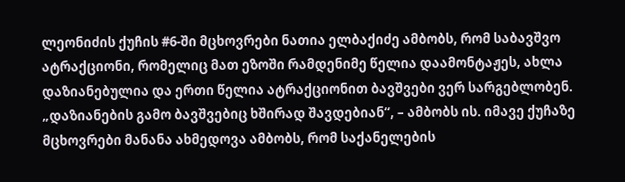ლეონიძის ქუჩის #6-ში მცხოვრები ნათია ელბაქიძე ამბობს, რომ საბავშვო ატრაქციონი, რომელიც მათ ეზოში რამდენიმე წელია დაამონტაჟეს, ახლა დაზიანებულია და ერთი წელია ატრაქციონით ბავშვები ვერ სარგებლობენ. „დაზიანების გამო ბავშვებიც ხშირად შავდებიან“, – ამბობს ის. იმავე ქუჩაზე მცხოვრები მანანა ახმედოვა ამბობს, რომ საქანელების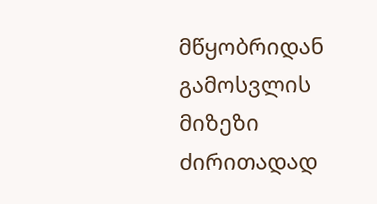მწყობრიდან გამოსვლის მიზეზი ძირითადად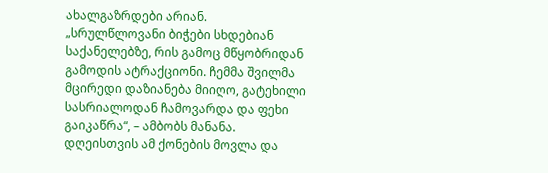ახალგაზრდები არიან. „სრულწლოვანი ბიჭები სხდებიან საქანელებზე, რის გამოც მწყობრიდან გამოდის ატრაქციონი. ჩემმა შვილმა მცირედი დაზიანება მიიღო, გატეხილი სასრიალოდან ჩამოვარდა და ფეხი გაიკაწრა“, – ამბობს მანანა.
დღეისთვის ამ ქონების მოვლა და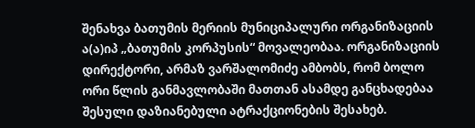შენახვა ბათუმის მერიის მუნიციპალური ორგანიზაციის ა(ა)იპ „ბათუმის კორპუსის“ მოვალეობაა. ორგანიზაციის დირექტორი, არმაზ ვარშალომიძე ამბობს, რომ ბოლო ორი წლის განმავლობაში მათთან ასამდე განცხადებაა შესული დაზიანებული ატრაქციონების შესახებ.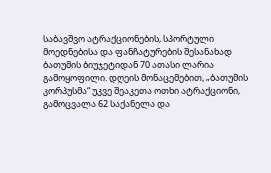საბავშვო ატრაქციონების, სპორტული მოედნებისა და ფანჩატურების შესანახად ბათუმის ბიუჯეტიდან 70 ათასი ლარია გამოყოფილი. დღეის მონაცემებით, „ბათუმის კორპუსმა“ უკვე შეაკეთა ოთხი ატრაქციონი, გამოცვალა 62 საქანელა და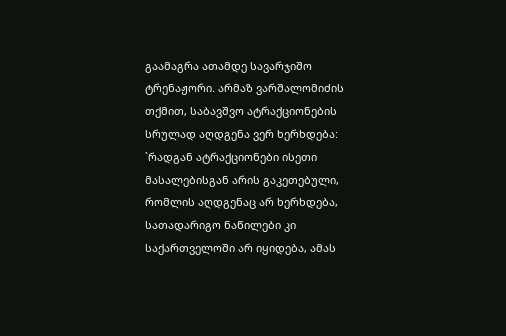გაამაგრა ათამდე სავარჯიშო ტრენაჟორი. არმაზ ვარშალომიძის თქმით, საბავშვო ატრაქციონების სრულად აღდგენა ვერ ხერხდება: `რადგან ატრაქციონები ისეთი მასალებისგან არის გაკეთებული, რომლის აღდგენაც არ ხერხდება, სათადარიგო ნაწილები კი საქართველოში არ იყიდება, ამას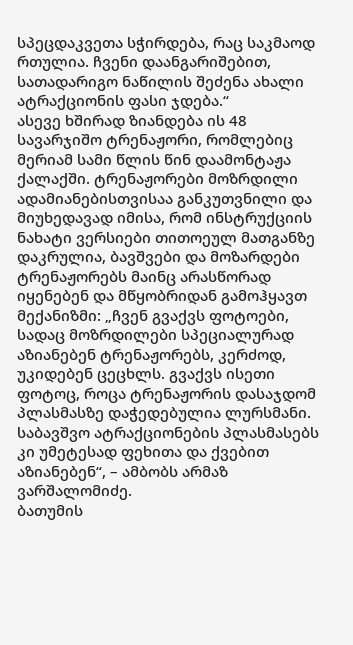სპეცდაკვეთა სჭირდება, რაც საკმაოდ რთულია. ჩვენი დაანგარიშებით, სათადარიგო ნაწილის შეძენა ახალი ატრაქციონის ფასი ჯდება.“
ასევე ხშირად ზიანდება ის 48 სავარჯიშო ტრენაჟორი, რომლებიც მერიამ სამი წლის წინ დაამონტაჟა ქალაქში. ტრენაჟორები მოზრდილი ადამიანებისთვისაა განკუთვნილი და მიუხედავად იმისა, რომ ინსტრუქციის ნახატი ვერსიები თითოეულ მათგანზე დაკრულია, ბავშვები და მოზარდები ტრენაჟორებს მაინც არასწორად იყენებენ და მწყობრიდან გამოჰყავთ მექანიზმი: „ჩვენ გვაქვს ფოტოები, სადაც მოზრდილები სპეციალურად აზიანებენ ტრენაჟორებს, კერძოდ, უკიდებენ ცეცხლს. გვაქვს ისეთი ფოტოც, როცა ტრენაჟორის დასაჯდომ პლასმასზე დაჭედებულია ლურსმანი. საბავშვო ატრაქციონების პლასმასებს კი უმეტესად ფეხითა და ქვებით აზიანებენ“, – ამბობს არმაზ ვარშალომიძე.
ბათუმის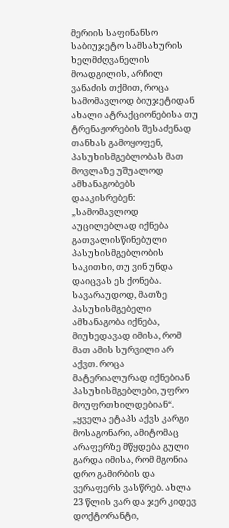მერიის საფინანსო საბიუჯეტო სამსახურის ხელმძღვანელის მოადგილის, არჩილ ვანაძის თქმით, როცა სამომავლოდ ბიუჯეტიდან ახალი ატრაქციონებისა თუ ტრენაჟორების შესაძენად თანხას გამოყოფენ, პასუხისმგებლობას მათ მოვლაზე უშუალოდ ამხანაგობებს დააკისრებენ: „სამომავლოდ აუცილებლად იქნება გათვალისწინებული პასუხისმგებლობის საკითხი, თუ ვინ უნდა დაიცვას ეს ქონება. სავარაუდოდ, მათზე პასუხისმგებელი ამხანაგობა იქნება, მიუხედავად იმისა, რომ მათ ამის სურვილი არ აქვთ. როცა მატერიალურად იქნებიან პასუხისმგებლები, უფრო მოუფრთხილდებიან“.
„ყველა ეტაპს აქვს კარგი მოსაგონარი, ამიტომაც არაფერზე მწყდება გული გარდა იმისა, რომ მგონია დრო გამირბის და ვერაფერს ვასწრებ. ახლა 23 წლის ვარ და ჯერ კიდევ დოქტორანტი,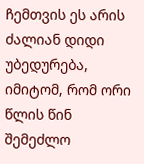ჩემთვის ეს არის ძალიან დიდი უბედურება, იმიტომ, რომ ორი წლის წინ შემეძლო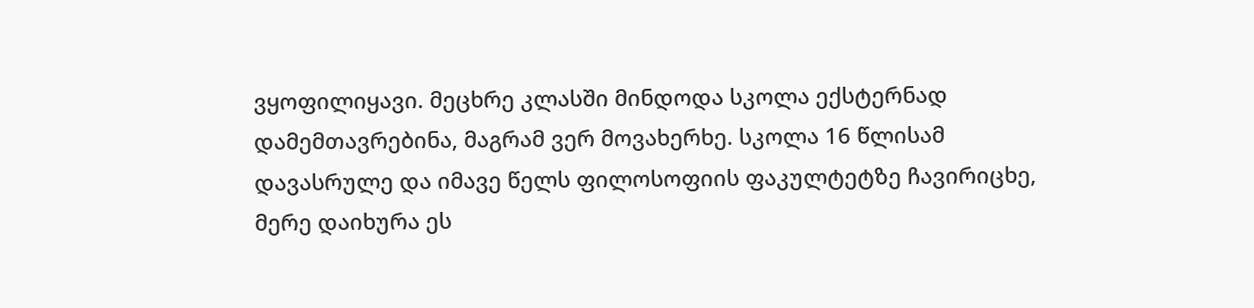ვყოფილიყავი. მეცხრე კლასში მინდოდა სკოლა ექსტერნად დამემთავრებინა, მაგრამ ვერ მოვახერხე. სკოლა 16 წლისამ დავასრულე და იმავე წელს ფილოსოფიის ფაკულტეტზე ჩავირიცხე, მერე დაიხურა ეს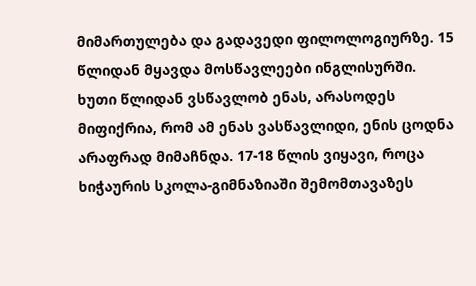მიმართულება და გადავედი ფილოლოგიურზე. 15 წლიდან მყავდა მოსწავლეები ინგლისურში. ხუთი წლიდან ვსწავლობ ენას, არასოდეს მიფიქრია, რომ ამ ენას ვასწავლიდი, ენის ცოდნა არაფრად მიმაჩნდა. 17-18 წლის ვიყავი, როცა ხიჭაურის სკოლა-გიმნაზიაში შემომთავაზეს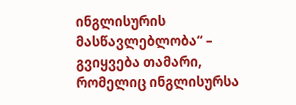ინგლისურის მასწავლებლობა“ – გვიყვება თამარი, რომელიც ინგლისურსა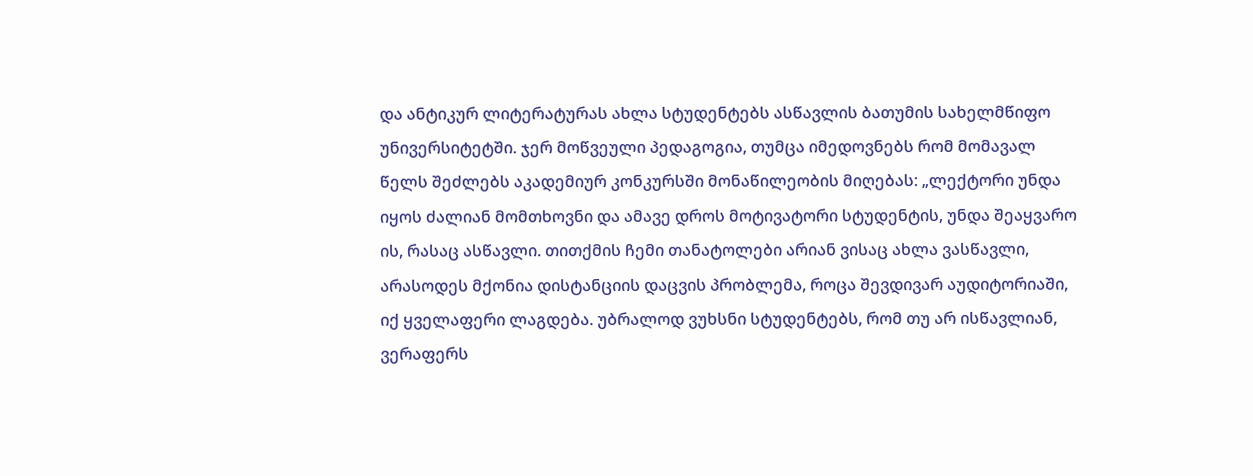და ანტიკურ ლიტერატურას ახლა სტუდენტებს ასწავლის ბათუმის სახელმწიფო უნივერსიტეტში. ჯერ მოწვეული პედაგოგია, თუმცა იმედოვნებს რომ მომავალ წელს შეძლებს აკადემიურ კონკურსში მონაწილეობის მიღებას: „ლექტორი უნდა იყოს ძალიან მომთხოვნი და ამავე დროს მოტივატორი სტუდენტის, უნდა შეაყვარო ის, რასაც ასწავლი. თითქმის ჩემი თანატოლები არიან ვისაც ახლა ვასწავლი, არასოდეს მქონია დისტანციის დაცვის პრობლემა, როცა შევდივარ აუდიტორიაში, იქ ყველაფერი ლაგდება. უბრალოდ ვუხსნი სტუდენტებს, რომ თუ არ ისწავლიან, ვერაფერს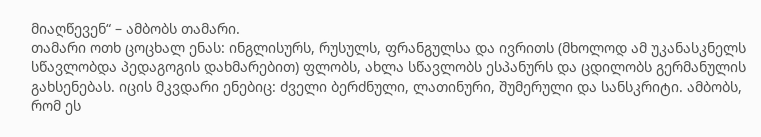მიაღწევენ“ – ამბობს თამარი.
თამარი ოთხ ცოცხალ ენას: ინგლისურს, რუსულს, ფრანგულსა და ივრითს (მხოლოდ ამ უკანასკნელს სწავლობდა პედაგოგის დახმარებით) ფლობს, ახლა სწავლობს ესპანურს და ცდილობს გერმანულის გახსენებას. იცის მკვდარი ენებიც: ძველი ბერძნული, ლათინური, შუმერული და სანსკრიტი. ამბობს, რომ ეს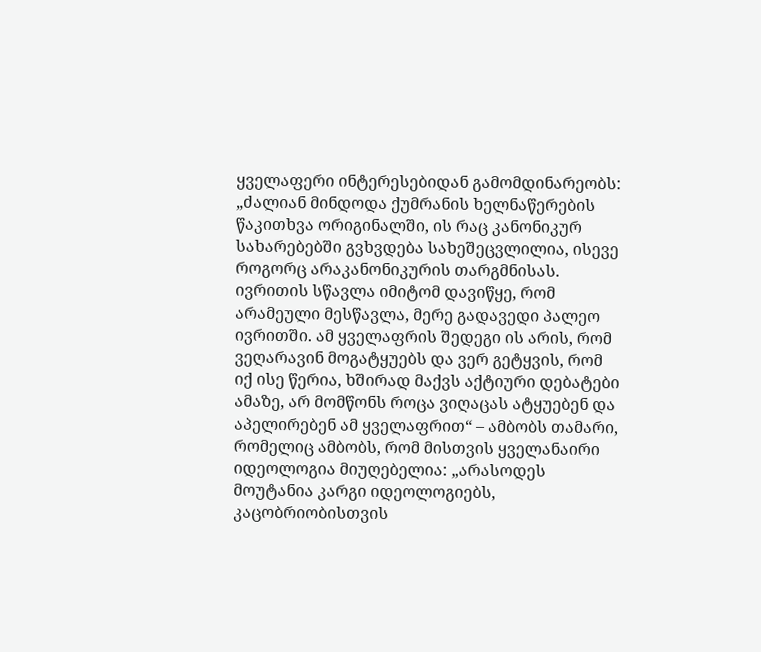ყველაფერი ინტერესებიდან გამომდინარეობს: „ძალიან მინდოდა ქუმრანის ხელნაწერების წაკითხვა ორიგინალში, ის რაც კანონიკურ სახარებებში გვხვდება სახეშეცვლილია, ისევე როგორც არაკანონიკურის თარგმნისას. ივრითის სწავლა იმიტომ დავიწყე, რომ არამეული მესწავლა, მერე გადავედი პალეო ივრითში. ამ ყველაფრის შედეგი ის არის, რომ ვეღარავინ მოგატყუებს და ვერ გეტყვის, რომ იქ ისე წერია, ხშირად მაქვს აქტიური დებატები ამაზე, არ მომწონს როცა ვიღაცას ატყუებენ და აპელირებენ ამ ყველაფრით“ – ამბობს თამარი, რომელიც ამბობს, რომ მისთვის ყველანაირი იდეოლოგია მიუღებელია: „არასოდეს მოუტანია კარგი იდეოლოგიებს, კაცობრიობისთვის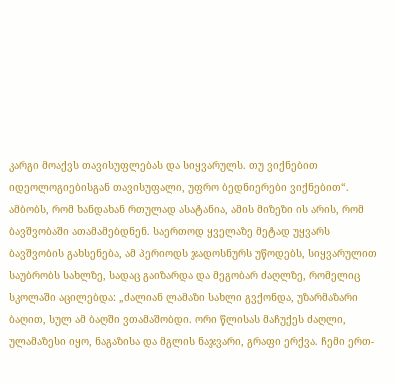კარგი მოაქვს თავისუფლებას და სიყვარულს. თუ ვიქნებით იდეოლოგიებისგან თავისუფალი, უფრო ბედნიერები ვიქნებით“.
ამბობს, რომ ხანდახან რთულად ასატანია, ამის მიზეზი ის არის, რომ ბავშვობაში ათამამებდნენ. საერთოდ ყველაზე მეტად უყვარს ბავშვობის გახსენება, ამ პერიოდს ჯადოსნურს უწოდებს, სიყვარულით საუბრობს სახლზე, სადაც გაიზარდა და მეგობარ ძაღლზე, რომელიც სკოლაში აცილებდა: „ძალიან ლამაზი სახლი გვქონდა, უზარმაზარი ბაღით, სულ ამ ბაღში ვთამაშობდი. ორი წლისას მაჩუქეს ძაღლი, ულამაზესი იყო, ნაგაზისა და მგლის ნაჯვარი, გრაფი ერქვა. ჩემი ერთ-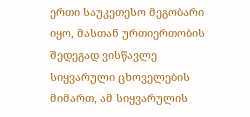ერთი საუკეთესო მეგობარი იყო, მასთან ურთიერთობის შედეგად ვისწავლე სიყვარული ცხოველების მიმართ, ამ სიყვარულის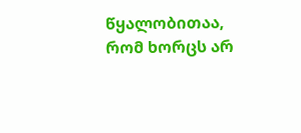წყალობითაა, რომ ხორცს არ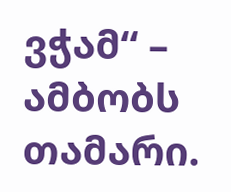ვჭამ“ – ამბობს თამარი.